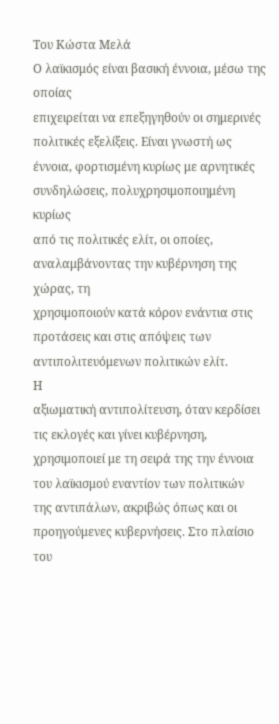Του Κώστα Μελά
Ο λαϊκισμός είναι βασική έννοια, μέσω της οποίας
επιχειρείται να επεξηγηθούν οι σημερινές πολιτικές εξελίξεις. Είναι γνωστή ως
έννοια, φορτισμένη κυρίως με αρνητικές συνδηλώσεις, πολυχρησιμοποιημένη κυρίως
από τις πολιτικές ελίτ, οι οποίες, αναλαμβάνοντας την κυβέρνηση της χώρας, τη
χρησιμοποιούν κατά κόρον ενάντια στις προτάσεις και στις απόψεις των
αντιπολιτευόμενων πολιτικών ελίτ.
Η
αξιωματική αντιπολίτευση, όταν κερδίσει τις εκλογές και γίνει κυβέρνηση,
χρησιμοποιεί με τη σειρά της την έννοια του λαϊκισμού εναντίον των πολιτικών
της αντιπάλων, ακριβώς όπως και οι προηγούμενες κυβερνήσεις. Στο πλαίσιο του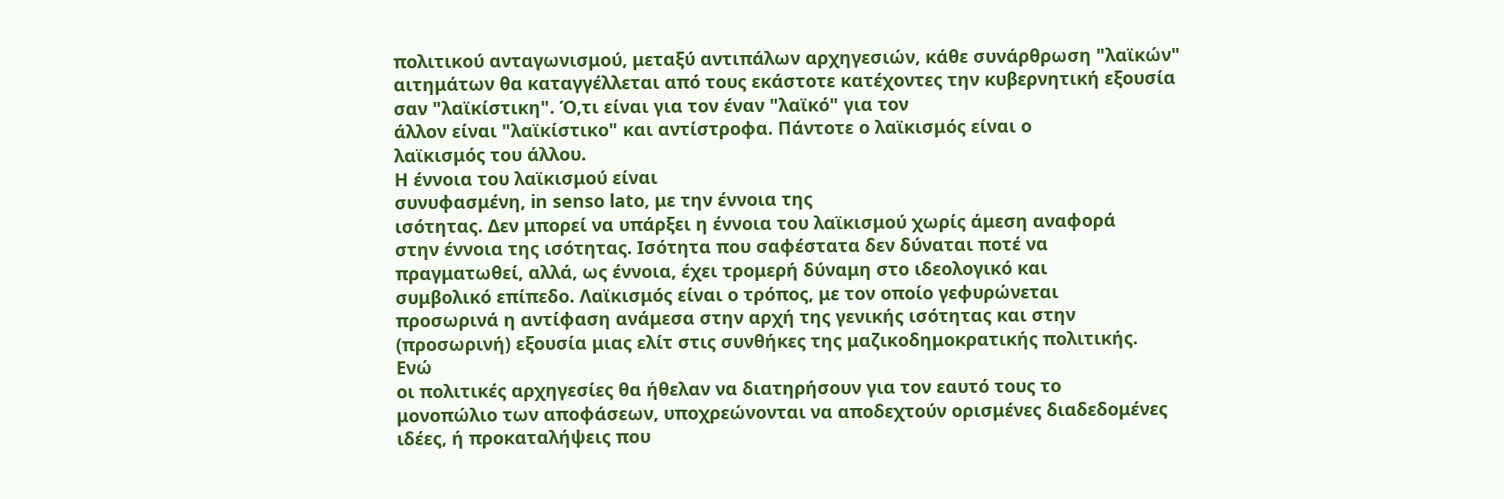πολιτικού ανταγωνισμού, μεταξύ αντιπάλων αρχηγεσιών, κάθε συνάρθρωση "λαϊκών"
αιτημάτων θα καταγγέλλεται από τους εκάστοτε κατέχοντες την κυβερνητική εξουσία
σαν "λαϊκίστικη". Ό,τι είναι για τον έναν "λαϊκό" για τον
άλλον είναι "λαϊκίστικο" και αντίστροφα. Πάντοτε ο λαϊκισμός είναι ο
λαϊκισμός του άλλου.
Η έννοια του λαϊκισμού είναι
συνυφασμένη, in senso lato, με την έννοια της
ισότητας. Δεν μπορεί να υπάρξει η έννοια του λαϊκισμού χωρίς άμεση αναφορά
στην έννοια της ισότητας. Ισότητα που σαφέστατα δεν δύναται ποτέ να
πραγματωθεί, αλλά, ως έννοια, έχει τρομερή δύναμη στο ιδεολογικό και
συμβολικό επίπεδο. Λαϊκισμός είναι ο τρόπος, με τον οποίο γεφυρώνεται
προσωρινά η αντίφαση ανάμεσα στην αρχή της γενικής ισότητας και στην
(προσωρινή) εξουσία μιας ελίτ στις συνθήκες της μαζικοδημοκρατικής πολιτικής.
Ενώ
οι πολιτικές αρχηγεσίες θα ήθελαν να διατηρήσουν για τον εαυτό τους το
μονοπώλιο των αποφάσεων, υποχρεώνονται να αποδεχτούν ορισμένες διαδεδομένες
ιδέες, ή προκαταλήψεις που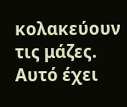κολακεύουν τις μάζες. Αυτό έχει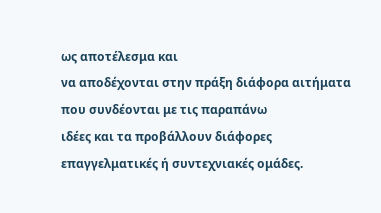ως αποτέλεσμα και
να αποδέχονται στην πράξη διάφορα αιτήματα που συνδέονται με τις παραπάνω
ιδέες και τα προβάλλουν διάφορες επαγγελματικές ή συντεχνιακές ομάδες.